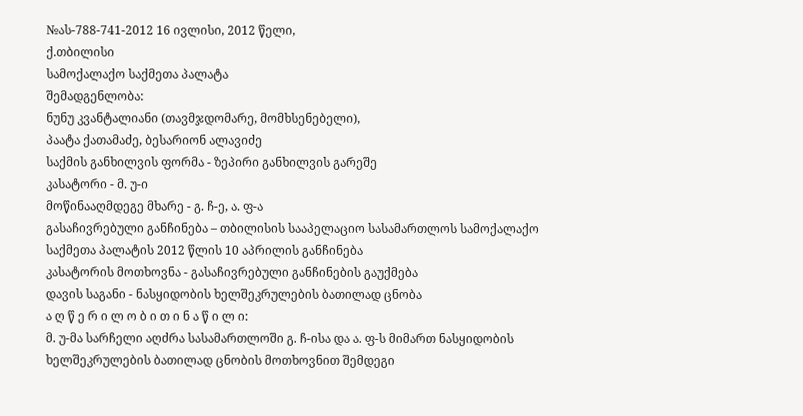№ას-788-741-2012 16 ივლისი, 2012 წელი,
ქ.თბილისი
სამოქალაქო საქმეთა პალატა
შემადგენლობა:
ნუნუ კვანტალიანი (თავმჯდომარე, მომხსენებელი),
პაატა ქათამაძე, ბესარიონ ალავიძე
საქმის განხილვის ფორმა - ზეპირი განხილვის გარეშე
კასატორი - მ. უ-ი
მოწინააღმდეგე მხარე - გ. ჩ-ე, ა. ფ-ა
გასაჩივრებული განჩინება – თბილისის სააპელაციო სასამართლოს სამოქალაქო საქმეთა პალატის 2012 წლის 10 აპრილის განჩინება
კასატორის მოთხოვნა - გასაჩივრებული განჩინების გაუქმება
დავის საგანი - ნასყიდობის ხელშეკრულების ბათილად ცნობა
ა ღ წ ე რ ი ლ ო ბ ი თ ი ნ ა წ ი ლ ი:
მ. უ-მა სარჩელი აღძრა სასამართლოში გ. ჩ-ისა და ა. ფ-ს მიმართ ნასყიდობის ხელშეკრულების ბათილად ცნობის მოთხოვნით შემდეგი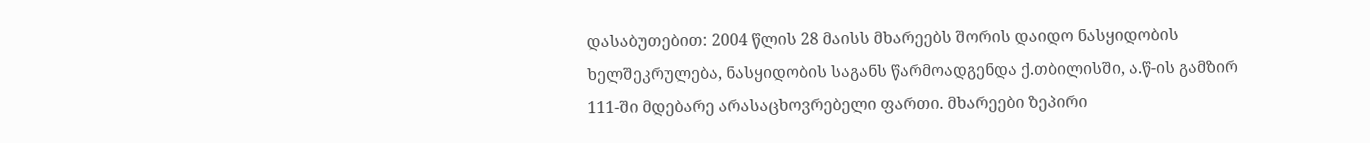დასაბუთებით: 2004 წლის 28 მაისს მხარეებს შორის დაიდო ნასყიდობის ხელშეკრულება, ნასყიდობის საგანს წარმოადგენდა ქ.თბილისში, ა.წ-ის გამზირ 111-ში მდებარე არასაცხოვრებელი ფართი. მხარეები ზეპირი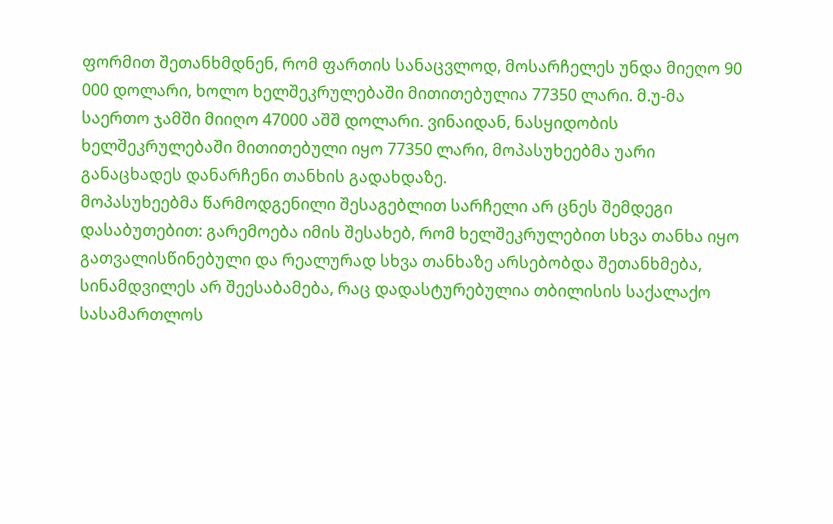ფორმით შეთანხმდნენ, რომ ფართის სანაცვლოდ, მოსარჩელეს უნდა მიეღო 90 000 დოლარი, ხოლო ხელშეკრულებაში მითითებულია 77350 ლარი. მ.უ-მა საერთო ჯამში მიიღო 47000 აშშ დოლარი. ვინაიდან, ნასყიდობის ხელშეკრულებაში მითითებული იყო 77350 ლარი, მოპასუხეებმა უარი განაცხადეს დანარჩენი თანხის გადახდაზე.
მოპასუხეებმა წარმოდგენილი შესაგებლით სარჩელი არ ცნეს შემდეგი დასაბუთებით: გარემოება იმის შესახებ, რომ ხელშეკრულებით სხვა თანხა იყო გათვალისწინებული და რეალურად სხვა თანხაზე არსებობდა შეთანხმება, სინამდვილეს არ შეესაბამება, რაც დადასტურებულია თბილისის საქალაქო სასამართლოს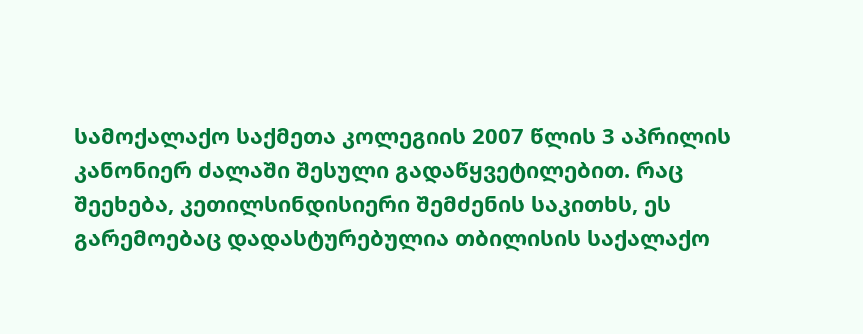სამოქალაქო საქმეთა კოლეგიის 2007 წლის 3 აპრილის კანონიერ ძალაში შესული გადაწყვეტილებით. რაც შეეხება, კეთილსინდისიერი შემძენის საკითხს, ეს გარემოებაც დადასტურებულია თბილისის საქალაქო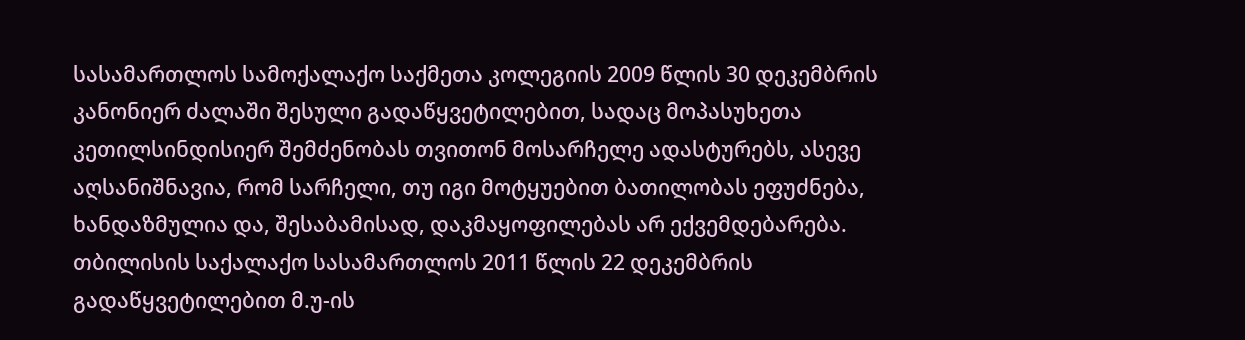სასამართლოს სამოქალაქო საქმეთა კოლეგიის 2009 წლის 30 დეკემბრის კანონიერ ძალაში შესული გადაწყვეტილებით, სადაც მოპასუხეთა კეთილსინდისიერ შემძენობას თვითონ მოსარჩელე ადასტურებს, ასევე აღსანიშნავია, რომ სარჩელი, თუ იგი მოტყუებით ბათილობას ეფუძნება, ხანდაზმულია და, შესაბამისად, დაკმაყოფილებას არ ექვემდებარება.
თბილისის საქალაქო სასამართლოს 2011 წლის 22 დეკემბრის გადაწყვეტილებით მ.უ-ის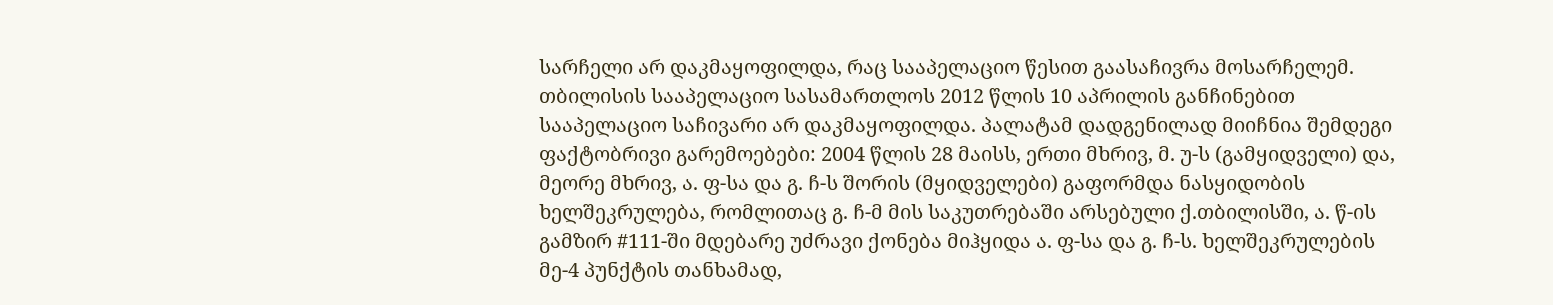სარჩელი არ დაკმაყოფილდა, რაც სააპელაციო წესით გაასაჩივრა მოსარჩელემ.
თბილისის სააპელაციო სასამართლოს 2012 წლის 10 აპრილის განჩინებით სააპელაციო საჩივარი არ დაკმაყოფილდა. პალატამ დადგენილად მიიჩნია შემდეგი ფაქტობრივი გარემოებები: 2004 წლის 28 მაისს, ერთი მხრივ, მ. უ-ს (გამყიდველი) და, მეორე მხრივ, ა. ფ-სა და გ. ჩ-ს შორის (მყიდველები) გაფორმდა ნასყიდობის ხელშეკრულება, რომლითაც გ. ჩ-მ მის საკუთრებაში არსებული ქ.თბილისში, ა. წ-ის გამზირ #111-ში მდებარე უძრავი ქონება მიჰყიდა ა. ფ-სა და გ. ჩ-ს. ხელშეკრულების მე-4 პუნქტის თანხამად,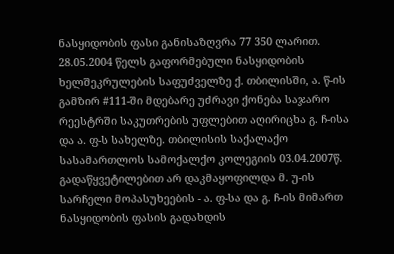ნასყიდობის ფასი განისაზღვრა 77 350 ლარით. 28.05.2004 წელს გაფორმებული ნასყიდობის ხელშეკრულების საფუძველზე ქ. თბილისში, ა. წ-ის გამზირ #111-ში მდებარე უძრავი ქონება საჯარო რეესტრში საკუთრების უფლებით აღირიცხა გ. ჩ-ისა და ა. ფ-ს სახელზე. თბილისის საქალაქო სასამართლოს სამოქალქო კოლეგიის 03.04.2007წ. გადაწყვეტილებით არ დაკმაყოფილდა მ. უ-ის სარჩელი მოპასუხეების - ა. ფ-სა და გ. ჩ-ის მიმართ ნასყიდობის ფასის გადახდის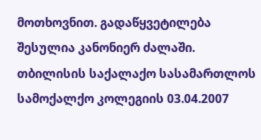მოთხოვნით. გადაწყვეტილება შესულია კანონიერ ძალაში. თბილისის საქალაქო სასამართლოს სამოქალქო კოლეგიის 03.04.2007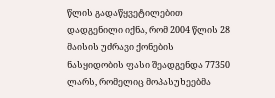წლის გადაწყვეტილებით დადგენილი იქნა, რომ 2004 წლის 28 მაისის უძრავი ქონების ნასყიდობის ფასი შეადგენდა 77350 ლარს, რომელიც მოპასუხეებმა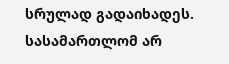სრულად გადაიხადეს. სასამართლომ არ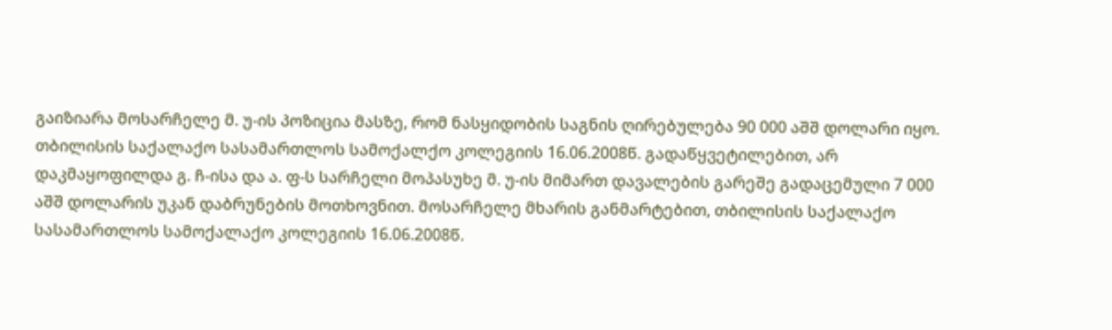გაიზიარა მოსარჩელე მ. უ-ის პოზიცია მასზე, რომ ნასყიდობის საგნის ღირებულება 90 000 აშშ დოლარი იყო. თბილისის საქალაქო სასამართლოს სამოქალქო კოლეგიის 16.06.2008წ. გადაწყვეტილებით, არ დაკმაყოფილდა გ. ჩ-ისა და ა. ფ-ს სარჩელი მოპასუხე მ. უ-ის მიმართ დავალების გარეშე გადაცემული 7 000 აშშ დოლარის უკან დაბრუნების მოთხოვნით. მოსარჩელე მხარის განმარტებით, თბილისის საქალაქო სასამართლოს სამოქალაქო კოლეგიის 16.06.2008წ.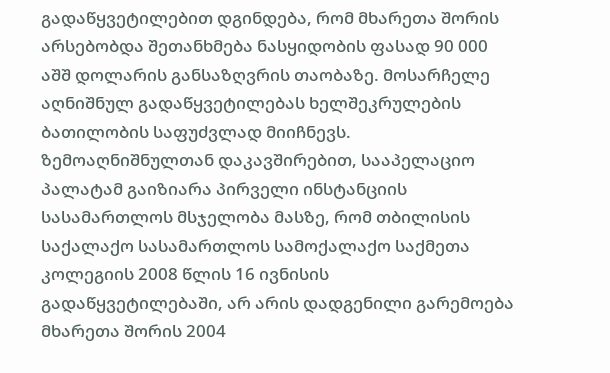გადაწყვეტილებით დგინდება, რომ მხარეთა შორის არსებობდა შეთანხმება ნასყიდობის ფასად 90 000 აშშ დოლარის განსაზღვრის თაობაზე. მოსარჩელე აღნიშნულ გადაწყვეტილებას ხელშეკრულების ბათილობის საფუძვლად მიიჩნევს.
ზემოაღნიშნულთან დაკავშირებით, სააპელაციო პალატამ გაიზიარა პირველი ინსტანციის სასამართლოს მსჯელობა მასზე, რომ თბილისის საქალაქო სასამართლოს სამოქალაქო საქმეთა კოლეგიის 2008 წლის 16 ივნისის გადაწყვეტილებაში, არ არის დადგენილი გარემოება მხარეთა შორის 2004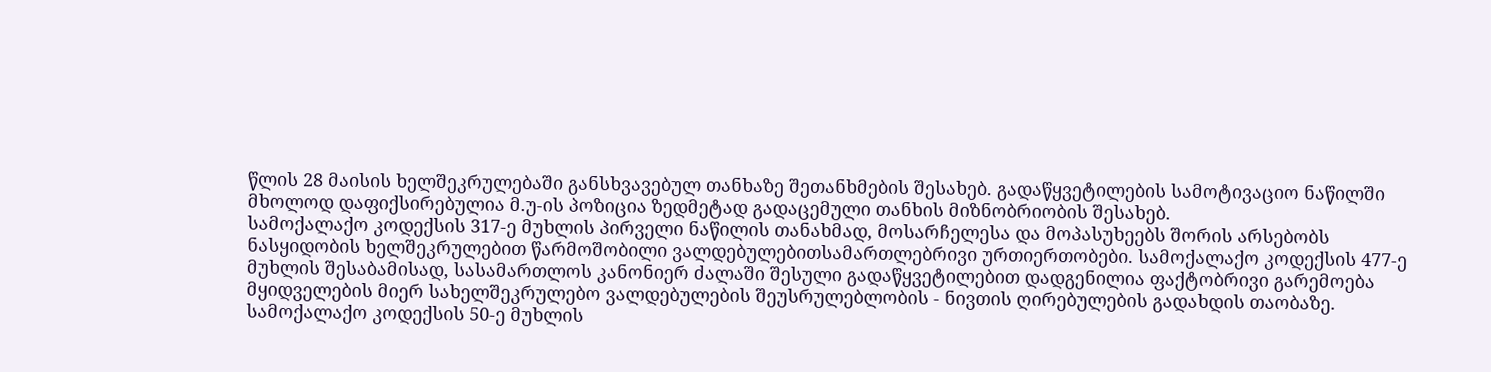წლის 28 მაისის ხელშეკრულებაში განსხვავებულ თანხაზე შეთანხმების შესახებ. გადაწყვეტილების სამოტივაციო ნაწილში მხოლოდ დაფიქსირებულია მ.უ-ის პოზიცია ზედმეტად გადაცემული თანხის მიზნობრიობის შესახებ.
სამოქალაქო კოდექსის 317-ე მუხლის პირველი ნაწილის თანახმად, მოსარჩელესა და მოპასუხეებს შორის არსებობს ნასყიდობის ხელშეკრულებით წარმოშობილი ვალდებულებითსამართლებრივი ურთიერთობები. სამოქალაქო კოდექსის 477-ე მუხლის შესაბამისად, სასამართლოს კანონიერ ძალაში შესული გადაწყვეტილებით დადგენილია ფაქტობრივი გარემოება მყიდველების მიერ სახელშეკრულებო ვალდებულების შეუსრულებლობის - ნივთის ღირებულების გადახდის თაობაზე. სამოქალაქო კოდექსის 50-ე მუხლის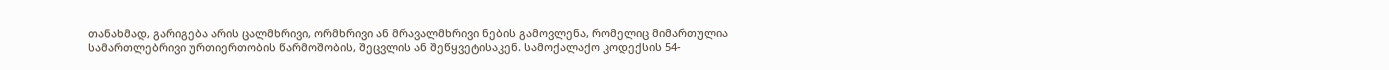თანახმად, გარიგება არის ცალმხრივი, ორმხრივი ან მრავალმხრივი ნების გამოვლენა, რომელიც მიმართულია სამართლებრივი ურთიერთობის წარმოშობის, შეცვლის ან შეწყვეტისაკენ. სამოქალაქო კოდექსის 54-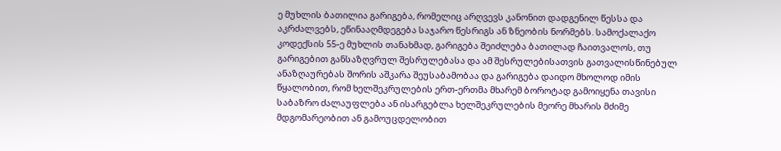ე მუხლის ბათილია გარიგება, რომელიც არღვევს კანონით დადგენილ წესსა და აკრძალვებს, ეწინააღმდეგება საჯარო წესრიგს ან ზნეობის ნორმებს. სამოქალაქო კოდექსის 55-ე მუხლის თანახმად, გარიგება შეიძლება ბათილად ჩაითვალოს, თუ გარიგებით განსაზღვრულ შესრულებასა და ამ შესრულებისათვის გათვალისწინებულ ანაზღაურებას შორის აშკარა შეუსაბამობაა და გარიგება დაიდო მხოლოდ იმის წყალობით, რომ ხელშეკრულების ერთ-ერთმა მხარემ ბოროტად გამოიყენა თავისი საბაზრო ძალაუფლება ან ისარგებლა ხელშეკრულების მეორე მხარის მძიმე მდგომარეობით ან გამოუცდელობით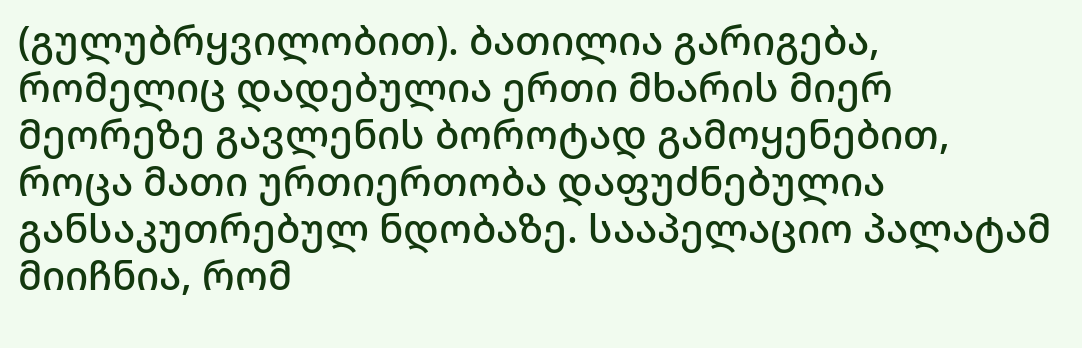(გულუბრყვილობით). ბათილია გარიგება, რომელიც დადებულია ერთი მხარის მიერ მეორეზე გავლენის ბოროტად გამოყენებით, როცა მათი ურთიერთობა დაფუძნებულია განსაკუთრებულ ნდობაზე. სააპელაციო პალატამ მიიჩნია, რომ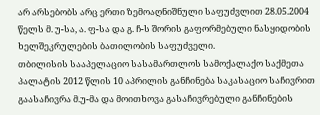არ არსებობს არც ერთი ზემოაღნიშნული საფუძვლით 28.05.2004 წელს მ. უ-სა, ა. ფ-სა და გ. ჩ-ს შორის გაფორმებული ნასყიდობის ხელშეკრულების ბათილობის საფუძველი.
თბილისის სააპელაციო სასამართლოს სამოქალაქო საქმეთა პალატის 2012 წლის 10 აპრილის განჩინება საკასაციო საჩივრით გაასაჩივრა მ.უ-მა და მოითხოვა გასაჩივრებული განჩინების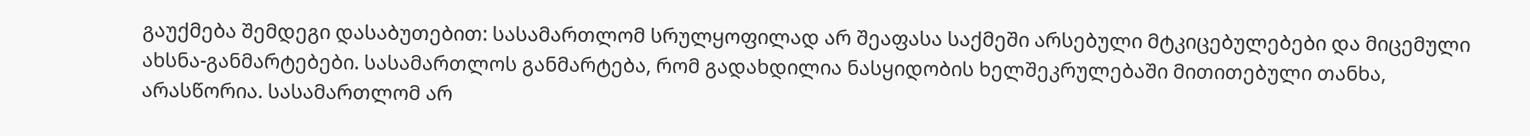გაუქმება შემდეგი დასაბუთებით: სასამართლომ სრულყოფილად არ შეაფასა საქმეში არსებული მტკიცებულებები და მიცემული ახსნა-განმარტებები. სასამართლოს განმარტება, რომ გადახდილია ნასყიდობის ხელშეკრულებაში მითითებული თანხა, არასწორია. სასამართლომ არ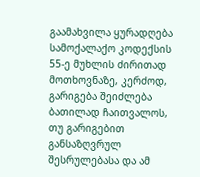გაამახვილა ყურადღება სამოქალაქო კოდექსის 55-ე მუხლის ძირითად მოთხოვნაზე, კერძოდ, გარიგება შეიძლება ბათილად ჩაითვალოს, თუ გარიგებით განსაზღვრულ შესრულებასა და ამ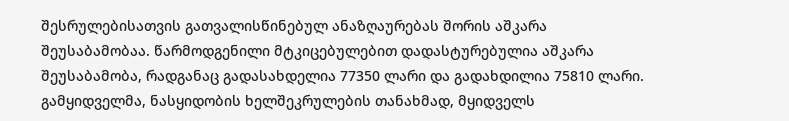შესრულებისათვის გათვალისწინებულ ანაზღაურებას შორის აშკარა შეუსაბამობაა. წარმოდგენილი მტკიცებულებით დადასტურებულია აშკარა შეუსაბამობა, რადგანაც გადასახდელია 77350 ლარი და გადახდილია 75810 ლარი. გამყიდველმა, ნასყიდობის ხელშეკრულების თანახმად, მყიდველს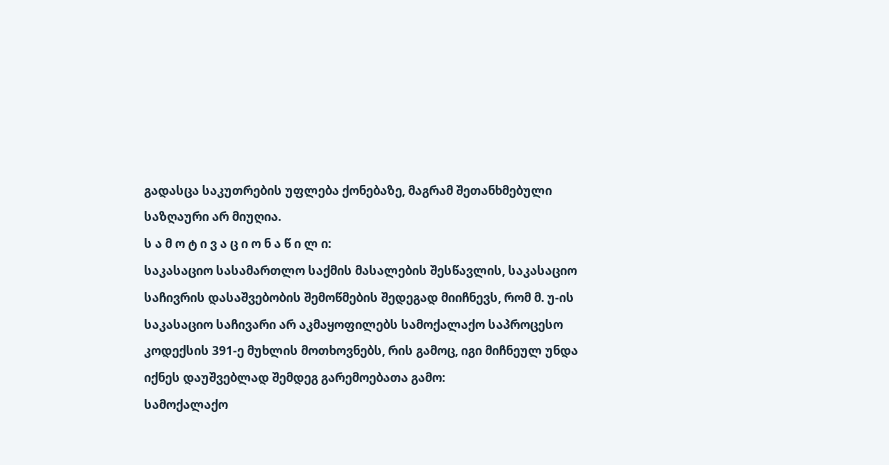გადასცა საკუთრების უფლება ქონებაზე, მაგრამ შეთანხმებული საზღაური არ მიუღია.
ს ა მ ო ტ ი ვ ა ც ი ო ნ ა წ ი ლ ი:
საკასაციო სასამართლო საქმის მასალების შესწავლის, საკასაციო საჩივრის დასაშვებობის შემოწმების შედეგად მიიჩნევს, რომ მ. უ-ის საკასაციო საჩივარი არ აკმაყოფილებს სამოქალაქო საპროცესო კოდექსის 391-ე მუხლის მოთხოვნებს, რის გამოც, იგი მიჩნეულ უნდა იქნეს დაუშვებლად შემდეგ გარემოებათა გამო:
სამოქალაქო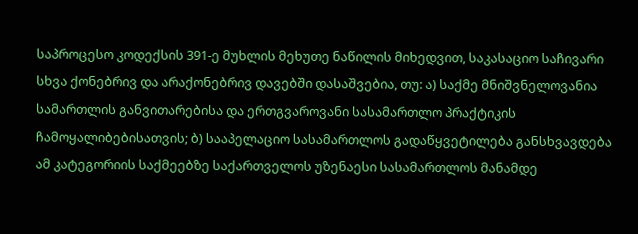საპროცესო კოდექსის 391-ე მუხლის მეხუთე ნაწილის მიხედვით, საკასაციო საჩივარი სხვა ქონებრივ და არაქონებრივ დავებში დასაშვებია, თუ: ა) საქმე მნიშვნელოვანია სამართლის განვითარებისა და ერთგვაროვანი სასამართლო პრაქტიკის ჩამოყალიბებისათვის; ბ) სააპელაციო სასამართლოს გადაწყვეტილება განსხვავდება ამ კატეგორიის საქმეებზე საქართველოს უზენაესი სასამართლოს მანამდე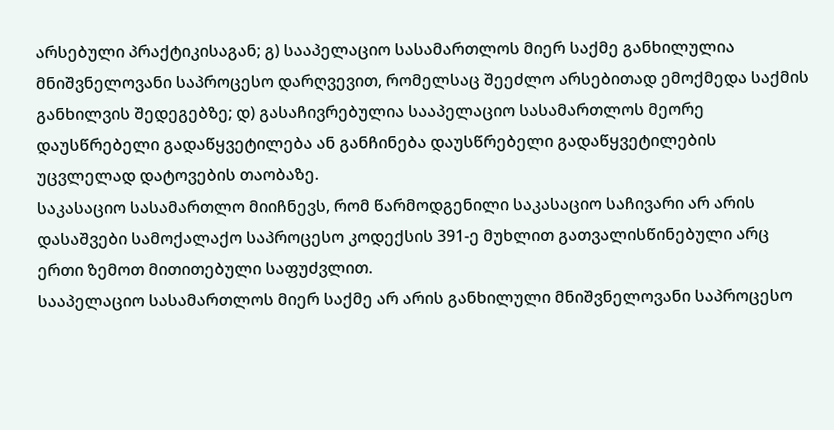არსებული პრაქტიკისაგან; გ) სააპელაციო სასამართლოს მიერ საქმე განხილულია მნიშვნელოვანი საპროცესო დარღვევით, რომელსაც შეეძლო არსებითად ემოქმედა საქმის განხილვის შედეგებზე; დ) გასაჩივრებულია სააპელაციო სასამართლოს მეორე დაუსწრებელი გადაწყვეტილება ან განჩინება დაუსწრებელი გადაწყვეტილების უცვლელად დატოვების თაობაზე.
საკასაციო სასამართლო მიიჩნევს, რომ წარმოდგენილი საკასაციო საჩივარი არ არის დასაშვები სამოქალაქო საპროცესო კოდექსის 391-ე მუხლით გათვალისწინებული არც ერთი ზემოთ მითითებული საფუძვლით.
სააპელაციო სასამართლოს მიერ საქმე არ არის განხილული მნიშვნელოვანი საპროცესო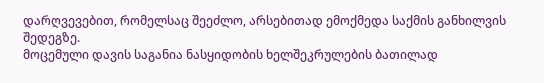დარღვევებით, რომელსაც შეეძლო, არსებითად ემოქმედა საქმის განხილვის შედეგზე.
მოცემული დავის საგანია ნასყიდობის ხელშეკრულების ბათილად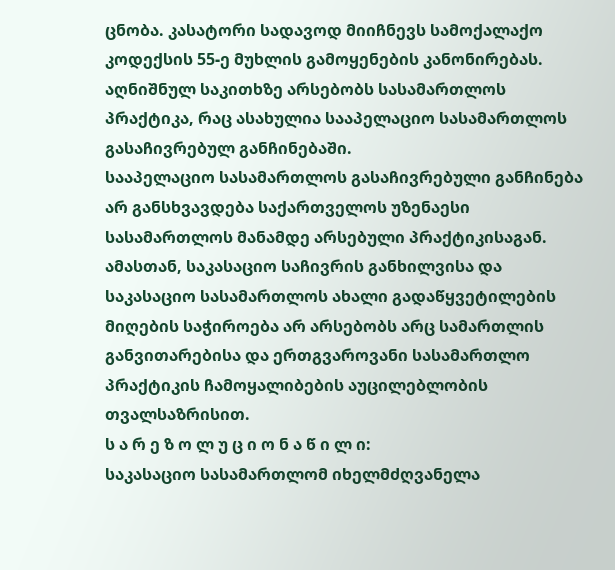ცნობა. კასატორი სადავოდ მიიჩნევს სამოქალაქო კოდექსის 55-ე მუხლის გამოყენების კანონირებას. აღნიშნულ საკითხზე არსებობს სასამართლოს პრაქტიკა, რაც ასახულია სააპელაციო სასამართლოს გასაჩივრებულ განჩინებაში.
სააპელაციო სასამართლოს გასაჩივრებული განჩინება არ განსხვავდება საქართველოს უზენაესი სასამართლოს მანამდე არსებული პრაქტიკისაგან. ამასთან, საკასაციო საჩივრის განხილვისა და საკასაციო სასამართლოს ახალი გადაწყვეტილების მიღების საჭიროება არ არსებობს არც სამართლის განვითარებისა და ერთგვაროვანი სასამართლო პრაქტიკის ჩამოყალიბების აუცილებლობის თვალსაზრისით.
ს ა რ ე ზ ო ლ უ ც ი ო ნ ა წ ი ლ ი:
საკასაციო სასამართლომ იხელმძღვანელა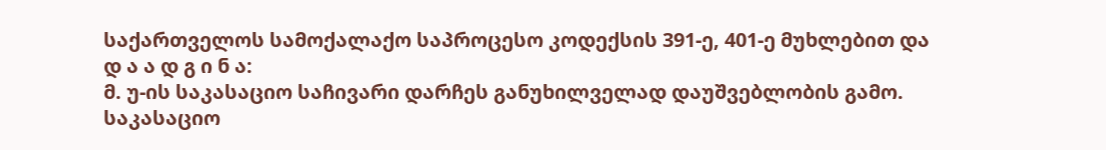საქართველოს სამოქალაქო საპროცესო კოდექსის 391-ე, 401-ე მუხლებით და
დ ა ა დ გ ი ნ ა:
მ. უ-ის საკასაციო საჩივარი დარჩეს განუხილველად დაუშვებლობის გამო.
საკასაციო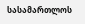სასამართლოს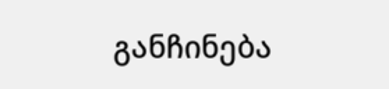განჩინება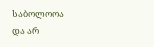საბოლოოა და არ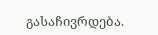გასაჩივრდება.